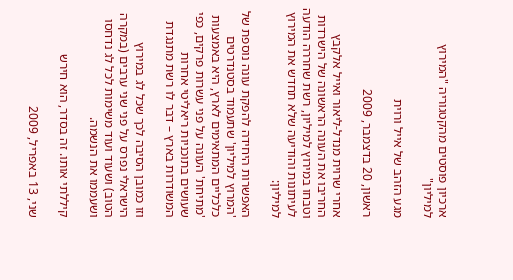ארכיון פוסטים מהקטגוריה "המירוץ למיליון"

מגע הזהב של אייל ורוית

ראשון, 20 בדצמבר, 2009

אחרי שרוית מנדל-ליאור ואייל אלקבץ החריבו את העונה הראשונה של הישרדות וטבחו במירוץ למיליון, רשת שחררה הודעה לעיתונות והודיעה שלא תחדש את המירוץ למיליון:

האפשרות היחידה להפקת עונה נוספת של 'המרוץ למיליון' שתעמוד בסטנדרטים כלכליים המתאימים לארץ, היא באמצעות 'מתיחת' העונה על פני עשרות פרקים, כפי שעושים בתוכניות ריאליטי אחרות המשודרות בארץ – דבר לו רשת מתנגדת

וזו כמובן הסיבה לכך שכל לג במירוץ הישראלי נפרס על פני שני ערבים (במקרה הטוב) ושעוד ועוד משימות לכל לג נדחסו ושעממו את הנשמה.

קיללתי אותו. זה בסדר, הוא חירש

שני, 13 באפריל, 2009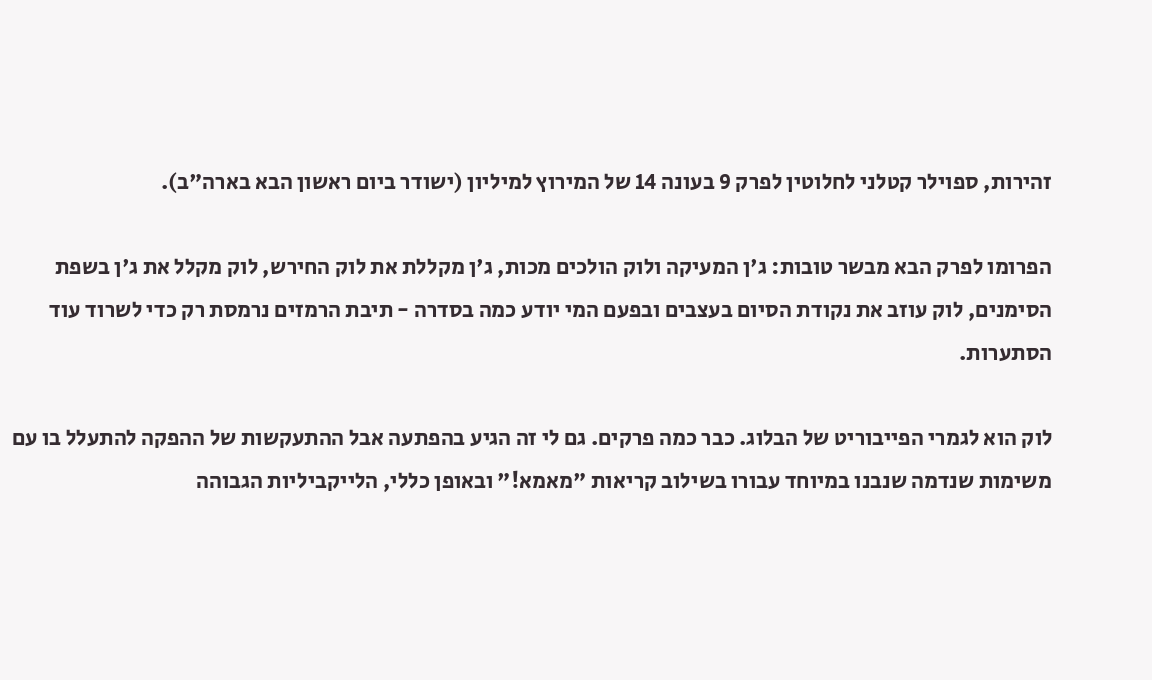זהירות, ספוילר קטלני לחלוטין לפרק 9 בעונה 14 של המירוץ למיליון (ישודר ביום ראשון הבא בארה"ב).

הפרומו לפרק הבא מבשר טובות: ג'ן המעיקה ולוק הולכים מכות, ג'ן מקללת את לוק החירש, לוק מקלל את ג'ן בשפת הסימנים, לוק עוזב את נקודת הסיום בעצבים ובפעם המי יודע כמה בסדרה - תיבת הרמזים נרמסת רק כדי לשרוד עוד הסתערות.

לוק הוא לגמרי הפייבוריט של הבלוג. כבר כמה פרקים. גם לי זה הגיע בהפתעה אבל ההתעקשות של ההפקה להתעלל בו עם משימות שנדמה שנבנו במיוחד עבורו בשילוב קריאות "מאמא!" ובאופן כללי, הלייקביליות הגבוהה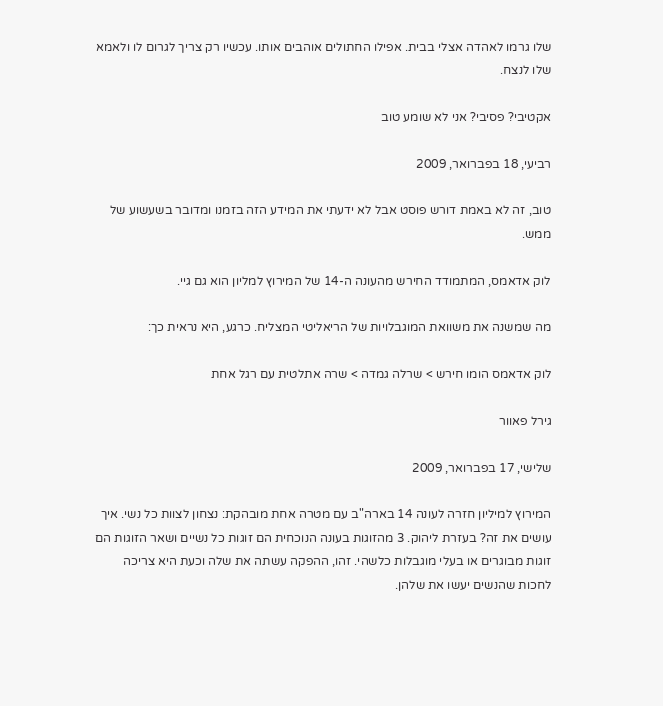שלו גרמו לאהדה אצלי בבית. אפילו החתולים אוהבים אותו. עכשיו רק צריך לגרום לו ולאמא שלו לנצח.

אקטיבי? פסיבי? אני לא שומע טוב

רביעי, 18 בפברואר, 2009

טוב, זה לא באמת דורש פוסט אבל לא ידעתי את המידע הזה בזמנו ומדובר בשעשוע של ממש.

לוק אדאמס, המתמודד החירש מהעונה ה-14 של המירוץ למליון הוא גם גיי.

מה שמשנה את משוואת המוגבלויות של הריאליטי המצליח. כרגע, היא נראית כך:

לוק אדאמס הומו חירש > שרלה גמדה > שרה אתלטית עם רגל אחת

גירל פאוור

שלישי, 17 בפברואר, 2009

המירוץ למיליון חזרה לעונה 14 בארה"ב עם מטרה אחת מובהקת: נצחון לצוות כל נשי. איך עושים את זה? בעזרת ליהוק. 3 מהזוגות בעונה הנוכחית הם זוגות כל נשיים ושאר הזוגות הם זוגות מבוגרים או בעלי מוגבלות כלשהי. זהו, ההפקה עשתה את שלה וכעת היא צריכה לחכות שהנשים יעשו את שלהן.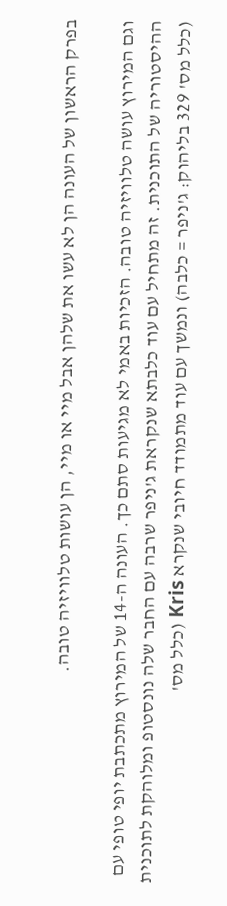בפרק הראשון של העונה הן לא עשו את שלהן אבל מיי או מיי, הן עושות טלוויזיה טובה.

וגם המירוץ עושה טלוויזיה טובה. הזכיות באמי לא מגיעות סתם כך. העונה ה-14 של המירוץ מתכתבת יופי טופי עם ההיסטוריה של התוכנית. זה מתחיל עם עוד כלבתא שנקראת ג'ניפר שרבה עם החבר שלה נונסטופ ומלוהקת לתוכנית (כלל מס' 329 בליהוק: ג'ניפר = כלבה) ונמשך עם עוד מתמודד חיובי שנקרא Kris (כלל מס'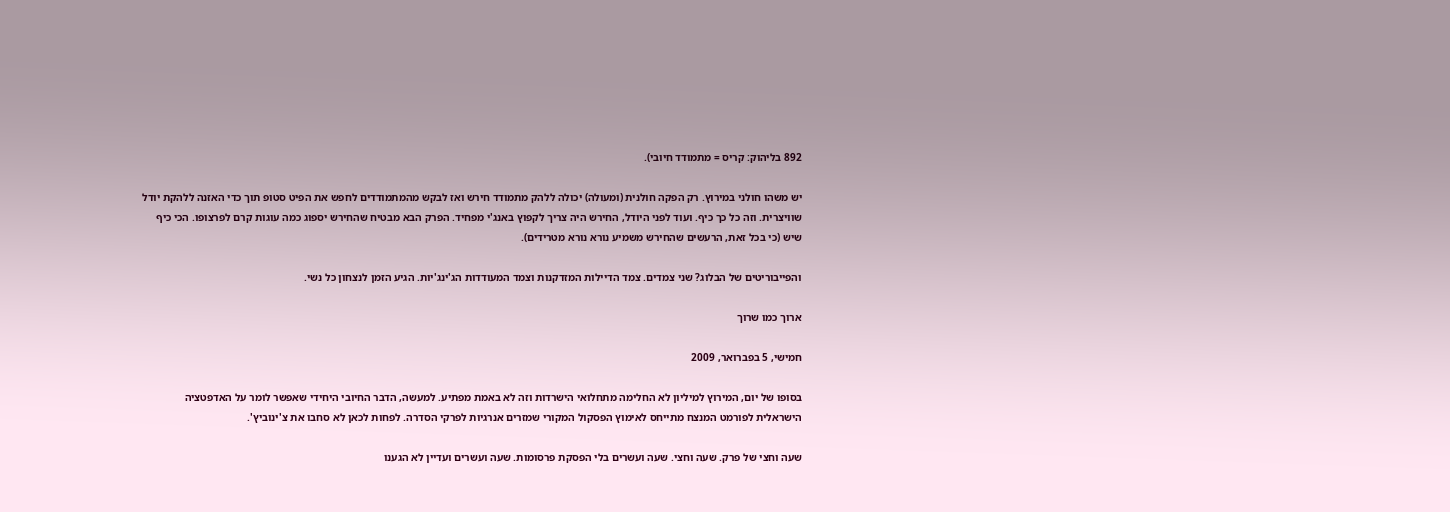892 בליהוק: קריס = מתמודד חיובי).

יש משהו חולני במירוץ. רק הפקה חולנית (ומעולה) יכולה ללהק מתמודד חירש ואז לבקש מהמתמודדים לחפש את הפיט סטופ תוך כדי האזנה ללהקת יודל שוויצרית. וזה כל כך כיף. ועוד לפני היודל, החירש היה צריך לקפוץ באנג'י מפחיד. הפרק הבא מבטיח שהחירש יספוג כמה עוגות קרם לפרצופו. הכי כיף שיש (כי בכל זאת, הרעשים שהחירש משמיע נורא נורא מטרידים).

והפייבוריטים של הבלוג? שני צמדים. צמד הדיילות המזדקנות וצמד המעודדות הג'ינג'יות. הגיע הזמן לנצחון כל נשי.

ארוך כמו שרוך

חמישי, 5 בפברואר, 2009

בסופו של יום, המירוץ למיליון לא החלימה מתחלואי הישרדות וזה לא באמת מפתיע. למעשה, הדבר החיובי היחידי שאפשר לומר על האדפטציה הישראלית לפורמט המנצח מתייחס לאימוץ הפסקול המקורי שמזרים אנרגיות לפרקי הסדרה. לפחות לכאן לא סחבו את צ'ינוביץ'.

שעה וחצי של פרק. שעה וחצי. שעה ועשרים בלי הפסקת פרסומות. שעה ועשרים ועדיין לא הגענו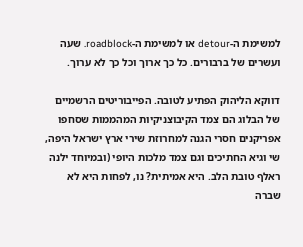למשימת ה-detour או למשימת ה-roadblock. שעה ועשרים של ברבורים. כל כך ארוך וכל כך לא ערוך.

דווקא הליהוק הפתיע לטובה. הפייבוריטים הרשמיים של הבלוג הם צמד הקיבוצניקיות המהממות שסחפו אפריקנים חסרי הגנה למחרוזת שירי ארץ ישראל היפה, שי וגיא החתיכים וגם צמד מלכות היופי (ובמיוחד ילנה ראלף טובת הלב. היא אמיתית? נו, לפחות היא לא שברה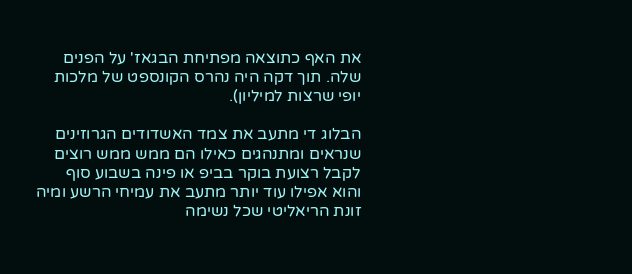את האף כתוצאה מפתיחת הבגאז' על הפנים שלה. תוך דקה היה נהרס הקונספט של מלכות יופי שרצות למיליון).

הבלוג די מתעב את צמד האשדודים הגרוזינים שנראים ומתנהגים כאילו הם ממש ממש רוצים לקבל רצועת בוקר בביפ או פינה בשבוע סוף והוא אפילו עוד יותר מתעב את עמיחי הרשע ומיה זונת הריאליטי שכל נשימה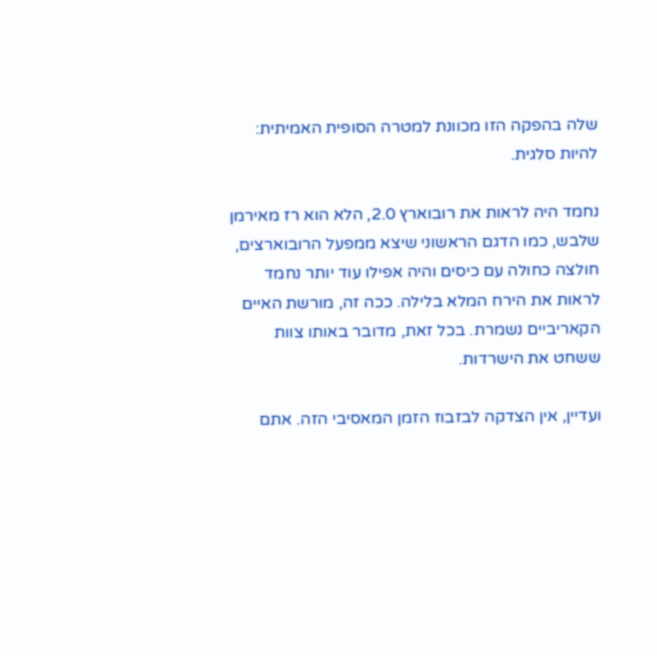שלה בהפקה הזו מכוונת למטרה הסופית האמיתית: להיות סלגית.

נחמד היה לראות את רובוארץ 2.0, הלא הוא רז מאירמן שלבש, כמו הדגם הראשוני שיצא ממפעל הרובוארצים, חולצה כחולה עם כיסים והיה אפילו עוד יותר נחמד לראות את הירח המלא בלילה. ככה זה, מורשת האיים הקאריביים נשמרת. בכל זאת, מדובר באותו צוות ששחט את הישרדות.

ועדיין, אין הצדקה לבזבוז הזמן המאסיבי הזה. אתם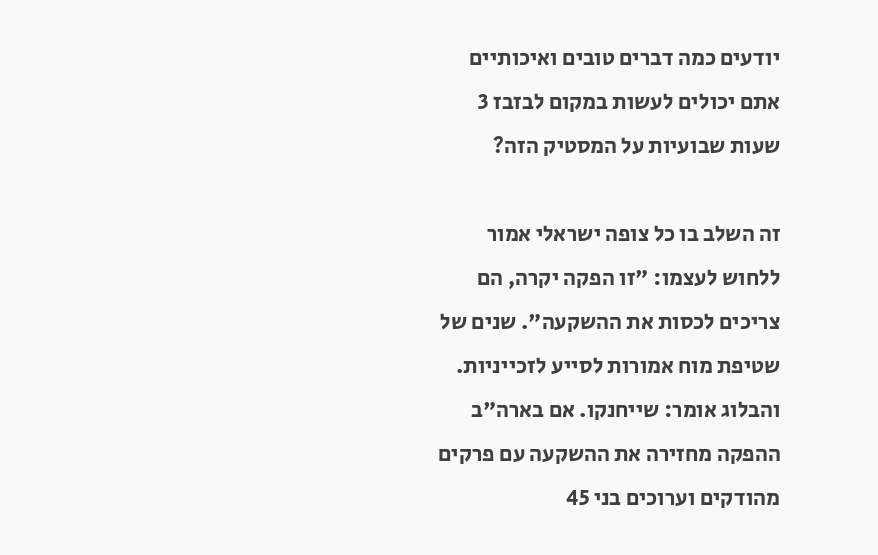יודעים כמה דברים טובים ואיכותיים אתם יכולים לעשות במקום לבזבז 3 שעות שבועיות על המסטיק הזה?

זה השלב בו כל צופה ישראלי אמור ללחוש לעצמו: "זו הפקה יקרה, הם צריכים לכסות את ההשקעה". שנים של שטיפת מוח אמורות לסייע לזכייניות. והבלוג אומר: שייחנקו. אם בארה"ב ההפקה מחזירה את ההשקעה עם פרקים מהודקים וערוכים בני 45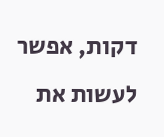דקות, אפשר לעשות את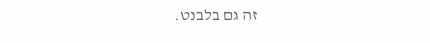זה גם בלבנט.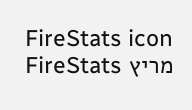FireStats icon מריץ FireStats